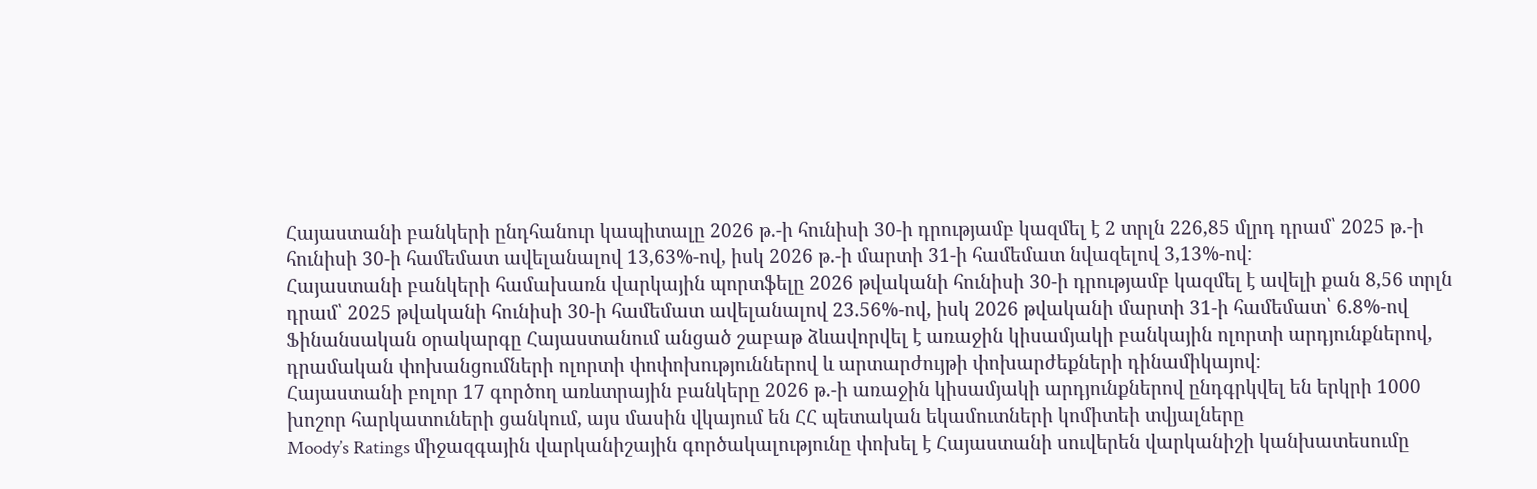Հայաստանի բանկերի ընդհանուր կապիտալը 2026 թ.-ի հունիսի 30-ի դրությամբ կազմել է 2 տրլն 226,85 մլրդ դրամ՝ 2025 թ.-ի հունիսի 30-ի համեմատ ավելանալով 13,63%-ով, իսկ 2026 թ.-ի մարտի 31-ի համեմատ նվազելով 3,13%-ով։
Հայաստանի բանկերի համախառն վարկային պորտֆելը 2026 թվականի հունիսի 30-ի դրությամբ կազմել է ավելի քան 8,56 տրլն դրամ՝ 2025 թվականի հունիսի 30-ի համեմատ ավելանալով 23.56%-ով, իսկ 2026 թվականի մարտի 31-ի համեմատ՝ 6.8%-ով
Ֆինանսական օրակարգը Հայաստանում անցած շաբաթ ձևավորվել է առաջին կիսամյակի բանկային ոլորտի արդյունքներով, դրամական փոխանցումների ոլորտի փոփոխություններով և արտարժույթի փոխարժեքների դինամիկայով։
Հայաստանի բոլոր 17 գործող առևտրային բանկերը 2026 թ.-ի առաջին կիսամյակի արդյունքներով ընդգրկվել են երկրի 1000 խոշոր հարկատուների ցանկում, այս մասին վկայում են ՀՀ պետական եկամուտների կոմիտեի տվյալները
Moody’s Ratings միջազգային վարկանիշային գործակալությունը փոխել է Հայաստանի սուվերեն վարկանիշի կանխատեսումը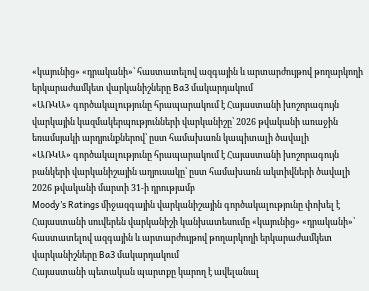«կայունից» «դրականի»՝ հաստատելով ազգային և արտարժույթով թողարկողի երկարաժամկետ վարկանիշները Ba3 մակարդակում
«ԱՌԿԱ» գործակալությունը հրապարակում է Հայաստանի խոշորագույն վարկային կազմակերպությունների վարկանիշը՝ 2026 թվականի առաջին եռամսյակի արդյունքներով՝ ըստ համախառն կապիտալի ծավալի
«ԱՌԿԱ» գործակալությունը հրապարակում է Հայաստանի խոշորագույն բանկերի վարկանիշային աղյուսակը՝ ըստ համախառն ակտիվների ծավալի 2026 թվականի մարտի 31-ի դրությամբ
Moody’s Ratings միջազգային վարկանիշային գործակալությունը փոխել է Հայաստանի սուվերեն վարկանիշի կանխատեսումը «կայունից» «դրականի»՝ հաստատելով ազգային և արտարժույթով թողարկողի երկարաժամկետ վարկանիշները Ba3 մակարդակում
Հայաստանի պետական պարտքը կարող է ավելանալ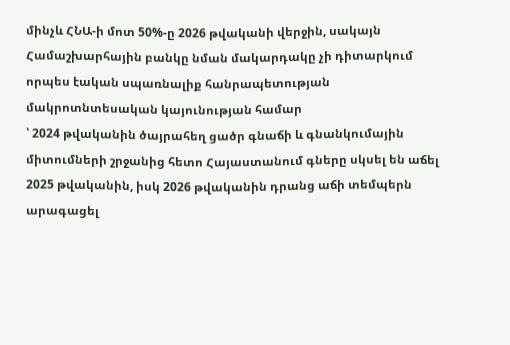մինչև ՀՆԱ-ի մոտ 50%-ը 2026 թվականի վերջին, սակայն Համաշխարհային բանկը նման մակարդակը չի դիտարկում որպես էական սպառնալիք հանրապետության մակրոտնտեսական կայունության համար
՝ 2024 թվականին ծայրահեղ ցածր գնաճի և գնանկումային միտումների շրջանից հետո Հայաստանում գները սկսել են աճել 2025 թվականին, իսկ 2026 թվականին դրանց աճի տեմպերն արագացել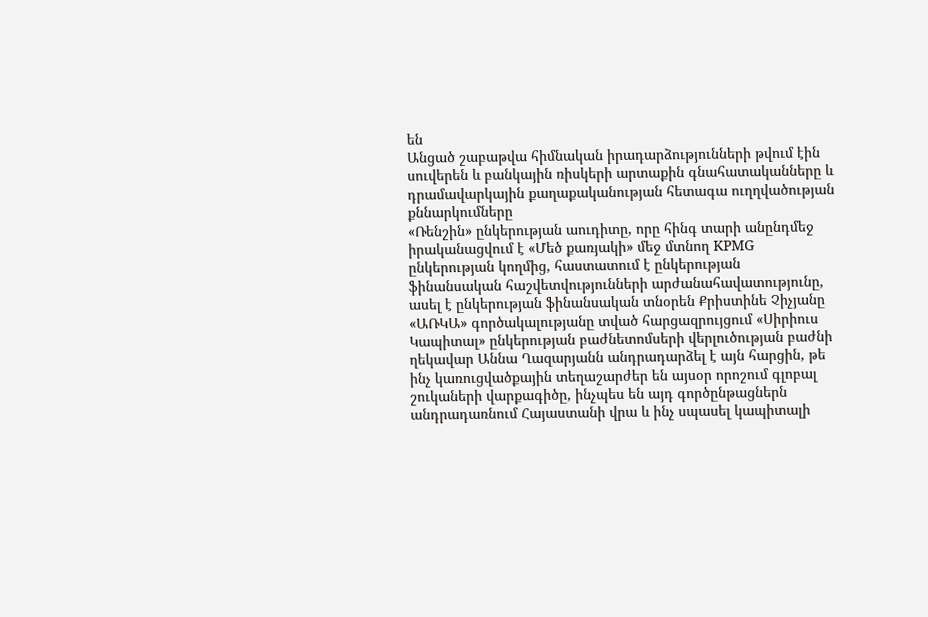են
Անցած շաբաթվա հիմնական իրադարձությունների թվում էին սուվերեն և բանկային ռիսկերի արտաքին գնահատականները և դրամավարկային քաղաքականության հետագա ուղղվածության քննարկումները
«Ռենշին» ընկերության աուդիտը, որը հինգ տարի անընդմեջ իրականացվում է «Մեծ քառյակի» մեջ մտնող KPMG ընկերության կողմից, հաստատում է ընկերության ֆինանսական հաշվետվությունների արժանահավատությունը, ասել է ընկերության ֆինանսական տնօրեն Քրիստինե Չիչյանը
«ԱՌԿԱ» գործակալությանը տված հարցազրույցում «Սիրիուս Կապիտալ» ընկերության բաժնետոմսերի վերլուծության բաժնի ղեկավար Աննա Ղազարյանն անդրադարձել է այն հարցին, թե ինչ կառուցվածքային տեղաշարժեր են այսօր որոշում գլոբալ շուկաների վարքագիծը, ինչպես են այդ գործընթացներն անդրադառնում Հայաստանի վրա և ինչ սպասել կապիտալի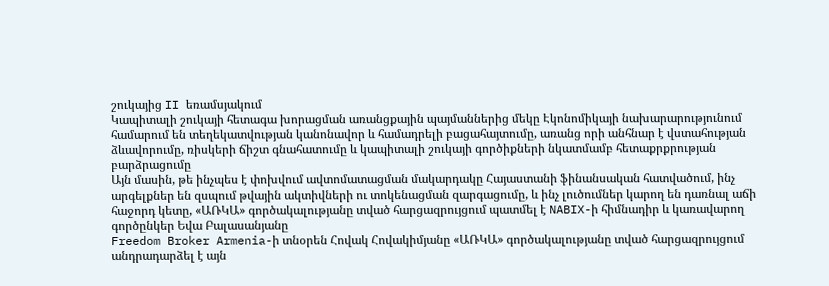շուկայից II եռամսյակում
Կապիտալի շուկայի հետագա խորացման առանցքային պայմաններից մեկը Էկոնոմիկայի նախարարությունում համարում են տեղեկատվության կանոնավոր և համադրելի բացահայտումը, առանց որի անհնար է վստահության ձևավորումը, ռիսկերի ճիշտ գնահատումը և կապիտալի շուկայի գործիքների նկատմամբ հետաքրքրության բարձրացումը
Այն մասին, թե ինչպես է փոխվում ավտոմատացման մակարդակը Հայաստանի ֆինանսական հատվածում, ինչ արգելքներ են զսպում թվային ակտիվների ու տոկենացման զարգացումը, և ինչ լուծումներ կարող են դառնալ աճի հաջորդ կետը, «ԱՌԿԱ» գործակալությանը տված հարցազրույցում պատմել է NABIX-ի հիմնադիր և կառավարող գործընկեր Եվա Բալասանյանը
Freedom Broker Armenia-ի տնօրեն Հովակ Հովակիմյանը «ԱՌԿԱ» գործակալությանը տված հարցազրույցում անդրադարձել է այն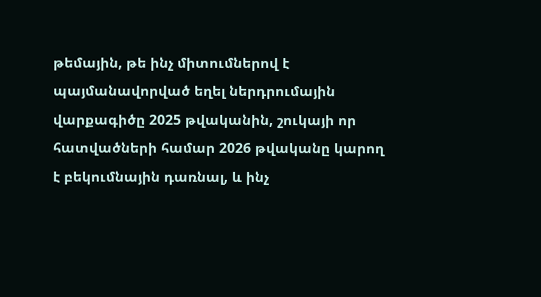թեմային, թե ինչ միտումներով է պայմանավորված եղել ներդրումային վարքագիծը 2025 թվականին, շուկայի որ հատվածների համար 2026 թվականը կարող է բեկումնային դառնալ, և ինչ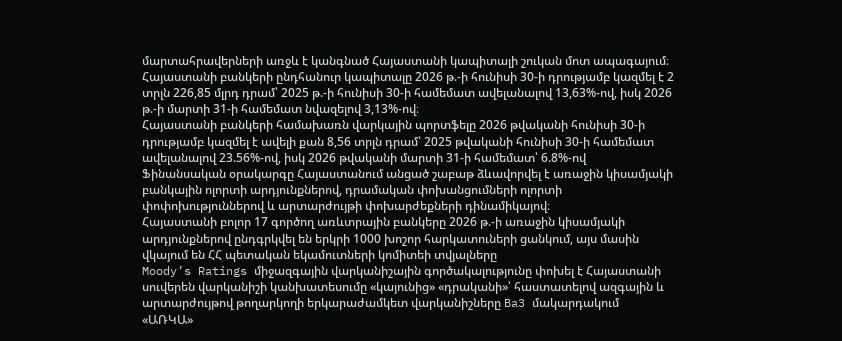մարտահրավերների առջև է կանգնած Հայաստանի կապիտալի շուկան մոտ ապագայում։
Հայաստանի բանկերի ընդհանուր կապիտալը 2026 թ.-ի հունիսի 30-ի դրությամբ կազմել է 2 տրլն 226,85 մլրդ դրամ՝ 2025 թ.-ի հունիսի 30-ի համեմատ ավելանալով 13,63%-ով, իսկ 2026 թ.-ի մարտի 31-ի համեմատ նվազելով 3,13%-ով։
Հայաստանի բանկերի համախառն վարկային պորտֆելը 2026 թվականի հունիսի 30-ի դրությամբ կազմել է ավելի քան 8,56 տրլն դրամ՝ 2025 թվականի հունիսի 30-ի համեմատ ավելանալով 23.56%-ով, իսկ 2026 թվականի մարտի 31-ի համեմատ՝ 6.8%-ով
Ֆինանսական օրակարգը Հայաստանում անցած շաբաթ ձևավորվել է առաջին կիսամյակի բանկային ոլորտի արդյունքներով, դրամական փոխանցումների ոլորտի փոփոխություններով և արտարժույթի փոխարժեքների դինամիկայով։
Հայաստանի բոլոր 17 գործող առևտրային բանկերը 2026 թ.-ի առաջին կիսամյակի արդյունքներով ընդգրկվել են երկրի 1000 խոշոր հարկատուների ցանկում, այս մասին վկայում են ՀՀ պետական եկամուտների կոմիտեի տվյալները
Moody’s Ratings միջազգային վարկանիշային գործակալությունը փոխել է Հայաստանի սուվերեն վարկանիշի կանխատեսումը «կայունից» «դրականի»՝ հաստատելով ազգային և արտարժույթով թողարկողի երկարաժամկետ վարկանիշները Ba3 մակարդակում
«ԱՌԿԱ»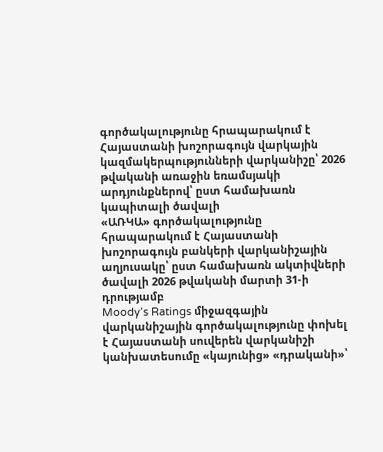գործակալությունը հրապարակում է Հայաստանի խոշորագույն վարկային կազմակերպությունների վարկանիշը՝ 2026 թվականի առաջին եռամսյակի արդյունքներով՝ ըստ համախառն կապիտալի ծավալի
«ԱՌԿԱ» գործակալությունը հրապարակում է Հայաստանի խոշորագույն բանկերի վարկանիշային աղյուսակը՝ ըստ համախառն ակտիվների ծավալի 2026 թվականի մարտի 31-ի դրությամբ
Moody’s Ratings միջազգային վարկանիշային գործակալությունը փոխել է Հայաստանի սուվերեն վարկանիշի կանխատեսումը «կայունից» «դրականի»՝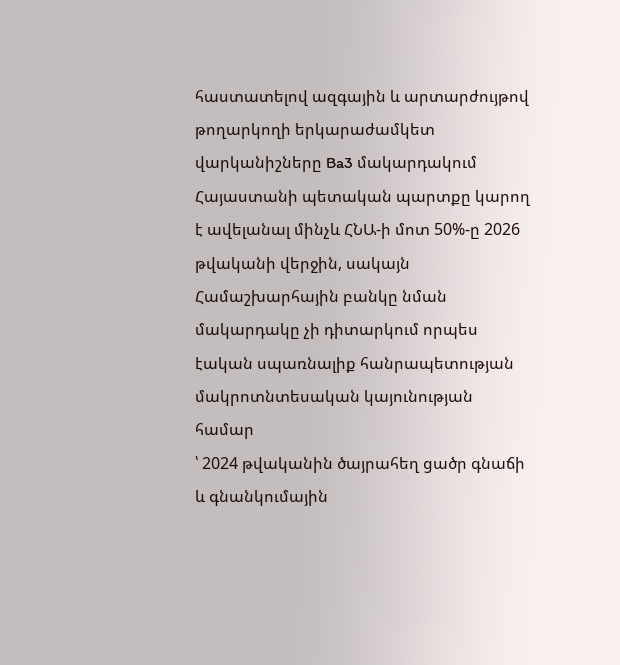հաստատելով ազգային և արտարժույթով թողարկողի երկարաժամկետ վարկանիշները Ba3 մակարդակում
Հայաստանի պետական պարտքը կարող է ավելանալ մինչև ՀՆԱ-ի մոտ 50%-ը 2026 թվականի վերջին, սակայն Համաշխարհային բանկը նման մակարդակը չի դիտարկում որպես էական սպառնալիք հանրապետության մակրոտնտեսական կայունության համար
՝ 2024 թվականին ծայրահեղ ցածր գնաճի և գնանկումային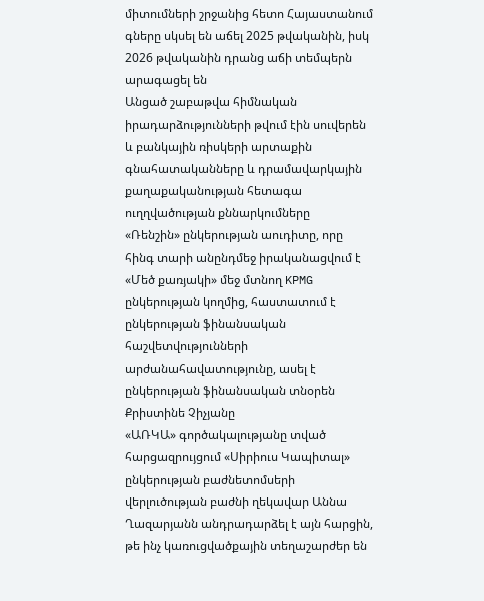միտումների շրջանից հետո Հայաստանում գները սկսել են աճել 2025 թվականին, իսկ 2026 թվականին դրանց աճի տեմպերն արագացել են
Անցած շաբաթվա հիմնական իրադարձությունների թվում էին սուվերեն և բանկային ռիսկերի արտաքին գնահատականները և դրամավարկային քաղաքականության հետագա ուղղվածության քննարկումները
«Ռենշին» ընկերության աուդիտը, որը հինգ տարի անընդմեջ իրականացվում է «Մեծ քառյակի» մեջ մտնող KPMG ընկերության կողմից, հաստատում է ընկերության ֆինանսական հաշվետվությունների արժանահավատությունը, ասել է ընկերության ֆինանսական տնօրեն Քրիստինե Չիչյանը
«ԱՌԿԱ» գործակալությանը տված հարցազրույցում «Սիրիուս Կապիտալ» ընկերության բաժնետոմսերի վերլուծության բաժնի ղեկավար Աննա Ղազարյանն անդրադարձել է այն հարցին, թե ինչ կառուցվածքային տեղաշարժեր են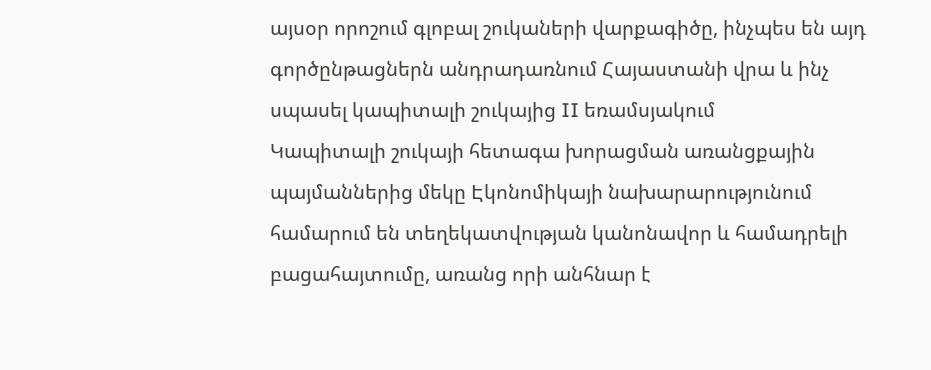այսօր որոշում գլոբալ շուկաների վարքագիծը, ինչպես են այդ գործընթացներն անդրադառնում Հայաստանի վրա և ինչ սպասել կապիտալի շուկայից II եռամսյակում
Կապիտալի շուկայի հետագա խորացման առանցքային պայմաններից մեկը Էկոնոմիկայի նախարարությունում համարում են տեղեկատվության կանոնավոր և համադրելի բացահայտումը, առանց որի անհնար է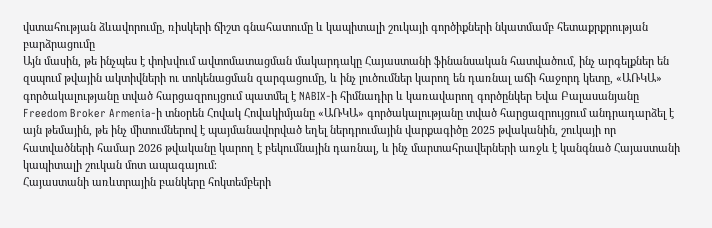վստահության ձևավորումը, ռիսկերի ճիշտ գնահատումը և կապիտալի շուկայի գործիքների նկատմամբ հետաքրքրության բարձրացումը
Այն մասին, թե ինչպես է փոխվում ավտոմատացման մակարդակը Հայաստանի ֆինանսական հատվածում, ինչ արգելքներ են զսպում թվային ակտիվների ու տոկենացման զարգացումը, և ինչ լուծումներ կարող են դառնալ աճի հաջորդ կետը, «ԱՌԿԱ» գործակալությանը տված հարցազրույցում պատմել է NABIX-ի հիմնադիր և կառավարող գործընկեր Եվա Բալասանյանը
Freedom Broker Armenia-ի տնօրեն Հովակ Հովակիմյանը «ԱՌԿԱ» գործակալությանը տված հարցազրույցում անդրադարձել է այն թեմային, թե ինչ միտումներով է պայմանավորված եղել ներդրումային վարքագիծը 2025 թվականին, շուկայի որ հատվածների համար 2026 թվականը կարող է բեկումնային դառնալ, և ինչ մարտահրավերների առջև է կանգնած Հայաստանի կապիտալի շուկան մոտ ապագայում։
Հայաստանի առևտրային բանկերը հոկտեմբերի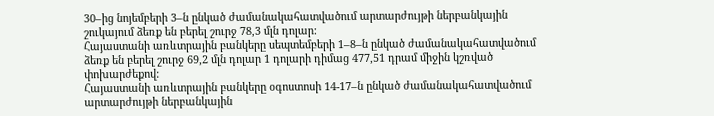30–ից նոյեմբերի 3–ն ընկած ժամանակահատվածում արտարժույթի ներբանկային շուկայում ձեռք են բերել շուրջ 78,3 մլն դոլար:
Հայաստանի առևտրային բանկերը սեպտեմբերի 1–8–ն ընկած ժամանակահատվածում ձեռք են բերել շուրջ 69,2 մլն դոլար 1 դոլարի դիմաց 477,51 դրամ միջին կշռված փոխարժեքով:
Հայաստանի առևտրային բանկերը օգոստոսի 14-17–ն ընկած ժամանակահատվածում արտարժույթի ներբանկային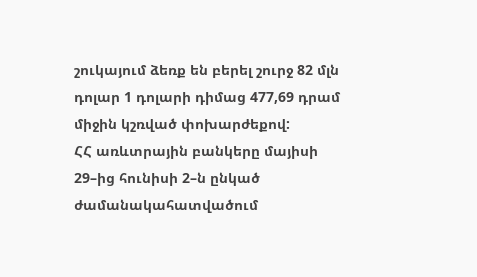շուկայում ձեռք են բերել շուրջ 82 մլն դոլար 1 դոլարի դիմաց 477,69 դրամ միջին կշռված փոխարժեքով:
ՀՀ առևտրային բանկերը մայիսի 29–ից հունիսի 2–ն ընկած ժամանակահատվածում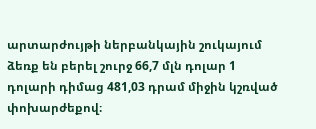արտարժույթի ներբանկային շուկայում ձեռք են բերել շուրջ 66,7 մլն դոլար 1 դոլարի դիմաց 481,03 դրամ միջին կշռված փոխարժեքով։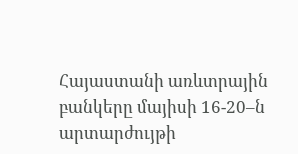Հայաստանի առևտրային բանկերը մայիսի 16-20–ն արտարժույթի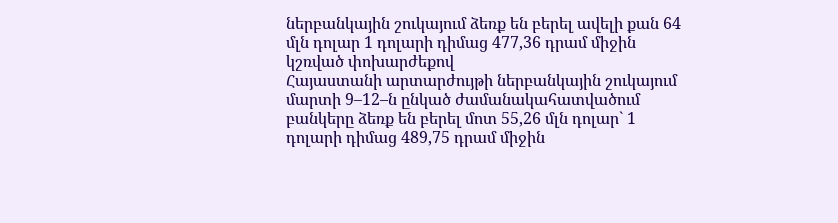ներբանկային շուկայում ձեռք են բերել ավելի քան 64 մլն դոլար 1 դոլարի դիմաց 477,36 դրամ միջին կշռված փոխարժեքով
Հայաստանի արտարժույթի ներբանկային շուկայում մարտի 9–12–ն ընկած ժամանակահատվածում բանկերը ձեռք են բերել մոտ 55,26 մլն դոլար` 1 դոլարի դիմաց 489,75 դրամ միջին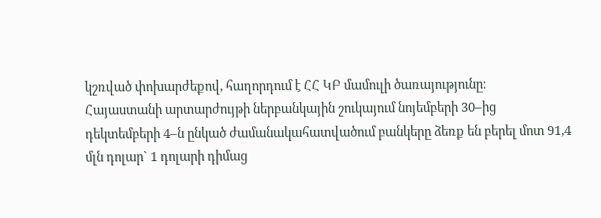կշռված փոխարժեքով, հաղորդում է ՀՀ ԿԲ մամուլի ծառայությունը։
Հայաստանի արտարժույթի ներբանկային շուկայում նոյեմբերի 30–ից դեկտեմբերի 4–ն ընկած ժամանակահատվածում բանկերը ձեռք են բերել մոտ 91,4 մլն դոլար` 1 դոլարի դիմաց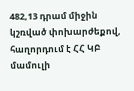482,13 դրամ միջին կշռված փոխարժեքով, հաղորդում է ՀՀ ԿԲ մամուլի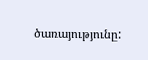ծառայությունը: